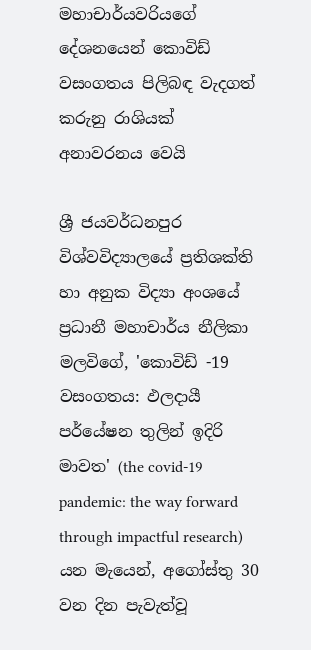මහාචාර්යවරියගේ දේශනයෙන් කොවිඩ් වසංගතය පිලිබඳ වැදගත් කරුනු රාශියක් අනාවරනය වෙයි

ශ්‍රී ජයවර්ධනපුර විශ්වවිද්‍යාලයේ ප්‍රතිශක්ති හා අනුක විද්‍යා අංශයේ ප්‍රධානී මහාචාර්ය නීලිකා මලවිගේ, 'කොවිඩ් -19 වසංගතය: ඵලදායී පර්යේෂන තුලින් ඉදිරි මාවත' (the covid-19 pandemic: the way forward through impactful research) යන මැයෙන්, අගෝස්තු 30 වන දින පැවැත්වූ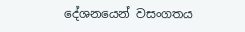දේශනයෙන් වසංගතය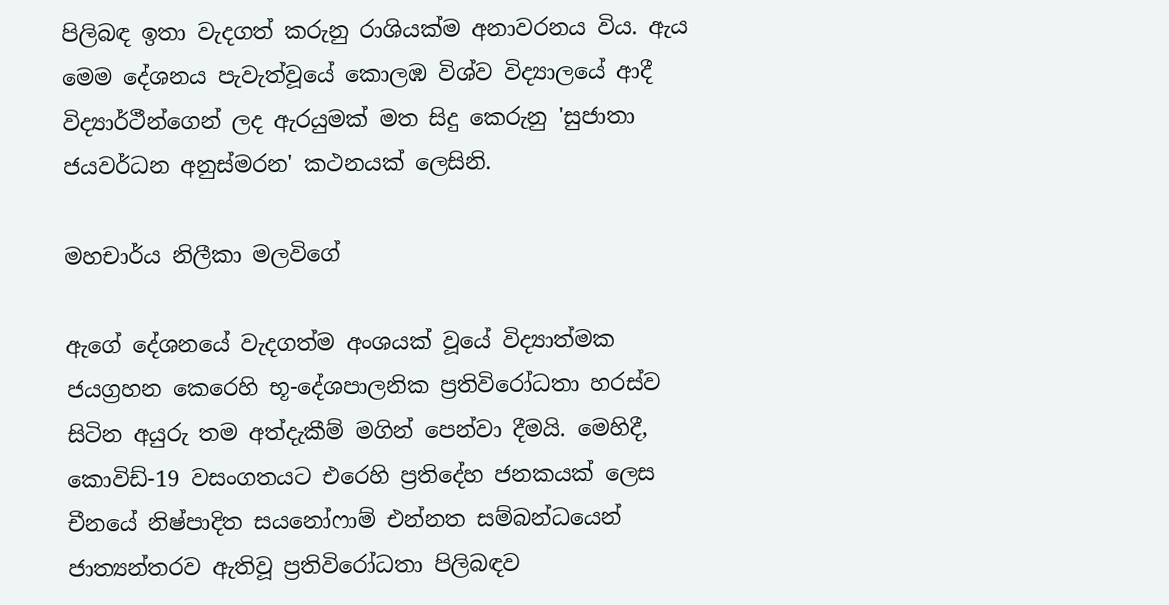පිලිබඳ ඉතා වැදගත් කරුනු රාශියක්ම අනාවරනය විය. ඇය මෙම දේශනය පැවැත්වූයේ කොලඹ විශ්ව විද්‍යාලයේ ආදී විද්‍යාර්ථීන්ගෙන් ලද ඇරයුමක් මත සිදු කෙරුනු 'සුජාතා ජයවර්ධන අනුස්මරන' කථනයක් ලෙසිනි.

මහචාර්ය නිලීකා මලවිගේ

ඇගේ දේශනයේ වැදගත්ම අංශයක් වූයේ විද්‍යාත්මක ජයග්‍රහන කෙරෙහි භූ-දේශපාලනික ප්‍රතිවිරෝධතා හරස්ව සිටින අයුරු තම අත්දැකීම් මගින් පෙන්වා දීමයි. මෙහිදී, කොවිඩ්-19 වසංගතයට එරෙහි ප්‍රතිදේහ ජනකයක් ලෙස චීනයේ නිෂ්පාදිත සයනෝෆාම් එන්නත සම්බන්ධයෙන් ජාත්‍යන්තරව ඇතිවූ ප්‍රතිවිරෝධතා පිලිබඳව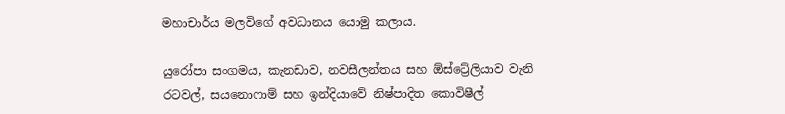මහාචාර්ය මලවිගේ අවධානය යොමු කලාය.

යුරෝපා සංගමය, කැනඩාව, නවසීලන්තය සහ ඕස්ට්‍රේලියාව වැනි රටවල්, සයනොෆාම් සහ ඉන්දියාවේ නිෂ්පාදිත කොවිෂීල්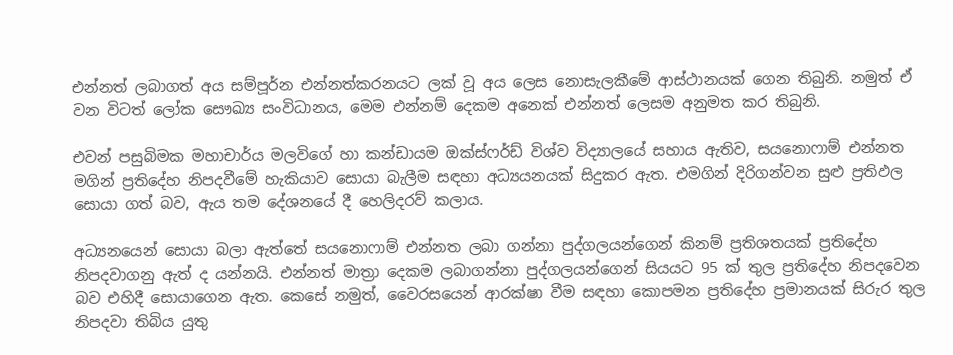එන්නත් ලබාගත් අය සම්පූර්න එන්නත්කරනයට ලක් වූ අය ලෙස නොසැලකීමේ ආස්ථානයක් ගෙන තිබුනි. නමුත් ඒ වන විටත් ලෝක සෞඛ්‍ය සංවිධානය, මෙම එන්නම් දෙකම අනෙක් එන්නත් ලෙසම අනුමත කර තිබුනි.

එවන් පසුබිමක මහාචාර්ය මලවිගේ හා කන්ඩායම ඔක්ස්ෆර්ඩ් විශ්ව විද්‍යාලයේ සහාය ඇතිව, සයනොෆාම් එන්නත මගින් ප්‍රතිදේහ නිපදවීමේ හැකියාව සොයා බැලීම සඳහා අධ්‍යයනයක් සිදුකර ඇත. එමගින් දිරිගන්වන සුළු ප්‍රතිඵල සොයා ගත් බව, ඇය තම දේශනයේ දී හෙලිදරව් කලාය.

අධ්‍යනයෙන් සොයා බලා ඇත්තේ සයනොෆාම් එන්නත ලබා ගන්නා පුද්ගලයන්ගෙන් කිනම් ප්‍රතිශතයක් ප්‍රතිදේහ නිපදවාගනු ඇත් ද යන්නයි. එන්නත් මාත්‍රා දෙකම ලබාගන්නා පුද්ගලයන්ගෙන් සියයට 95 ක් තුල ප්‍රතිදේහ නිපදවෙන බව එහිදී සොයාගෙන ඇත. කෙසේ නමුත්, වෛරසයෙන් ආරක්ෂා වීම සඳහා කොපමන ප්‍රතිදේහ ප්‍රමානයක් සිරුර තුල නිපදවා තිබිය යුතු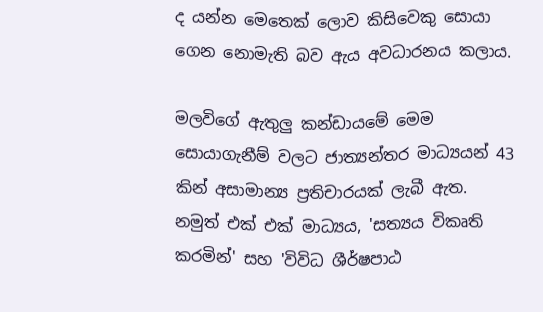ද යන්න මෙතෙක් ලොව කිසිවෙකු සොයා ගෙන නොමැති බව ඇය අවධාරනය කලාය.

මලවිගේ ඇතුලු කන්ඩායමේ මෙම සොයාගැනීම් වලට ජාත්‍යන්තර මාධ්‍යයන් 43 කින් අසාමාන්‍ය ප්‍රතිචාරයක් ලැබී ඇත. නමුත් එක් එක් මාධ්‍යය, 'සත්‍යය විකෘති කරමින්' සහ 'විවිධ ශීර්ෂපාඨ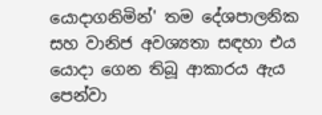යොදාගනිමින්' තම දේශපාලනික සහ වානිජ අවශ්‍යතා සඳහා එය යොදා ගෙන තිබූ ආකාරය ඇය පෙන්වා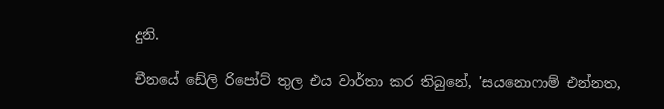දුනි.

චීනයේ ඩේලි රිපෝට් තුල එය වාර්තා කර තිබුනේ, 'සයනොෆාම් එන්නත,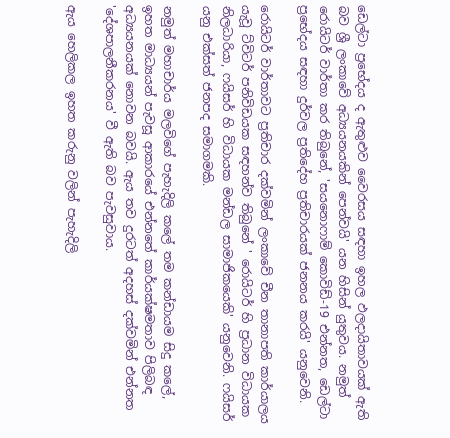ඩෙල්ටා ප්‍රභේදය ද ඇතුළුව වෛරසය සඳහා ඉහල ඵලදායිතාවයක් ඇති බව ශ්‍රී ලංකාවේ අධ්‍යයනයකින් පෙන්වයි' යන හිසින් යුතුවය. නමුත් රොයිටර් වාර්තා කර තිබුනේ, 'සයනොෆාම් කොවිඩ්-19 එන්නත, ඩෙල්ටා ප්‍රභේදය සඳහා දුර්වල ප්‍රතිදේහ ප්‍රතිචාරයක් ජනනය කරයි' යනුවෙනි.

රොයිටර් වාර්තාවට ප්‍රතිචාර දක්වමින් ලංකාවේ චීන තානාපති කාර්යාලය යැවූ ට්විටර් පනිවිඩයක සඳහන්ව තිබුනේ ' රොයිටර් හි ප්‍රධාන විධායක නිලධාරියා, ෆයිසර් හි විධායක මන්ඩල සාමාජිකයෙකි' යනුවෙනි. ෆයිසර් යනු එක්සත් ජනපද සමාගමකි.

නමුත් මහාචාර්ය මලවිගේ පැහැදිලි කලේ තම කන්ඩායම සිදු කලේ, ඉහත මාධ්‍යයන් පැවසූ ආකාරයේ එන්නතේ කාර්යක්ෂමතාව පිලිබඳ අධ්‍යයනයක් නොවන බවයි. ඇය තව දුරටත් අදහස් දක්වමින් එන්නත 'දේශපාලනීකරනය' වී ඇති බව පැවසුවාය.

ඇය හෙලිකල ඉහත කරුනු වලින් පැහැදිලි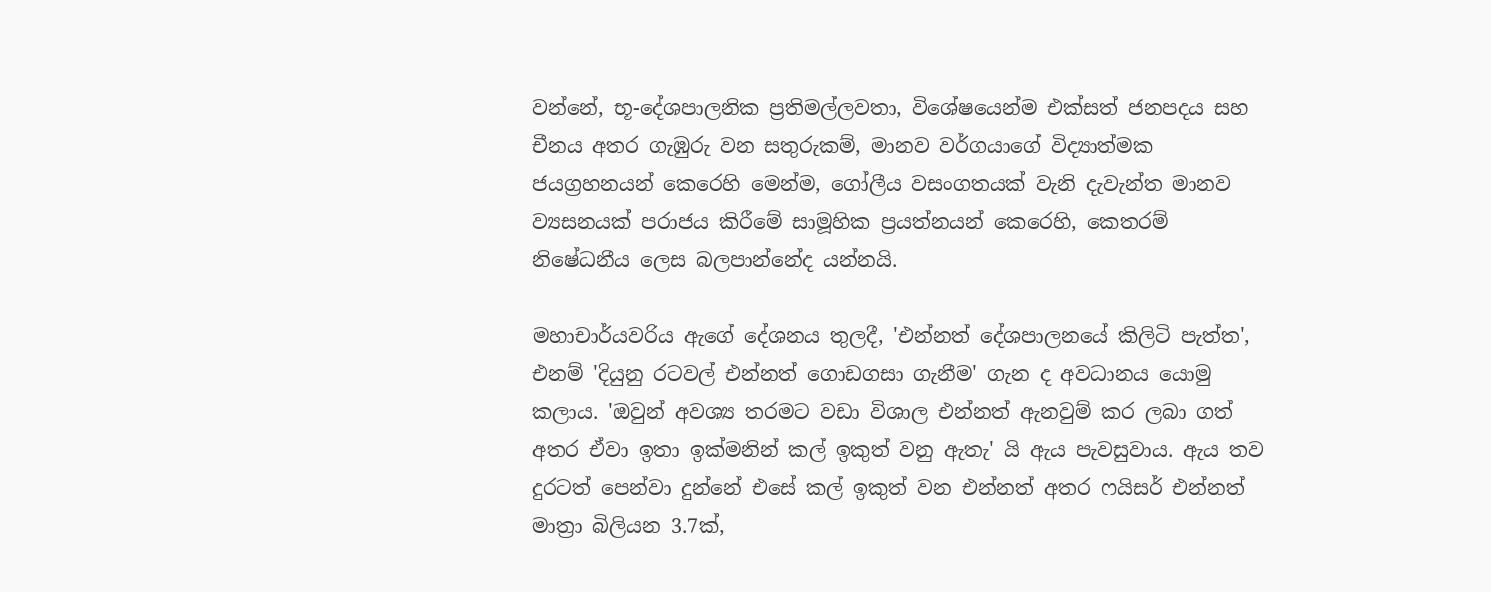වන්නේ, භූ-දේශපාලනික ප්‍රතිමල්ලවතා, විශේෂයෙන්ම එක්සත් ජනපදය සහ චීනය අතර ගැඹුරු වන සතුරුකම්, මානව වර්ගයාගේ විද්‍යාත්මක ජයග්‍රහනයන් කෙරෙහි මෙන්ම, ගෝලීය වසංගතයක් වැනි දැවැන්ත මානව ව්‍යසනයක් පරාජය කිරීමේ සාමූහික ප්‍රයත්නයන් කෙරෙහි, කෙතරම් නිෂේධනීය ලෙස බලපාන්නේද යන්නයි.

මහාචාර්යවරිය ඇගේ දේශනය තුලදී, 'එන්නත් දේශපාලනයේ කිලිටි පැත්ත', එනම් 'දියුනු රටවල් එන්නත් ගොඩගසා ගැනීම' ගැන ද අවධානය යොමු කලාය. 'ඔවුන් අවශ්‍ය තරමට වඩා විශාල එන්නත් ඇනවුම් කර ලබා ගත් අතර ඒවා ඉතා ඉක්මනින් කල් ඉකුත් වනු ඇතැ' යි ඇය පැවසුවාය. ඇය තව දුරටත් පෙන්වා දුන්නේ එසේ කල් ඉකුත් වන එන්නත් අතර ෆයිසර් එන්නත් මාත්‍රා බිලියන 3.7ක්,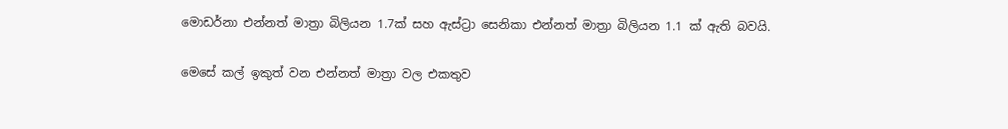මොඩර්නා එන්නත් මාත්‍රා බිලියන 1.7ක් සහ ඇස්ට්‍රා සෙනිකා එන්නත් මාත්‍රා බිලියන 1.1 ක් ඇති බවයි.

මෙසේ කල් ඉකුත් වන එන්නත් මාත්‍රා වල එකතුව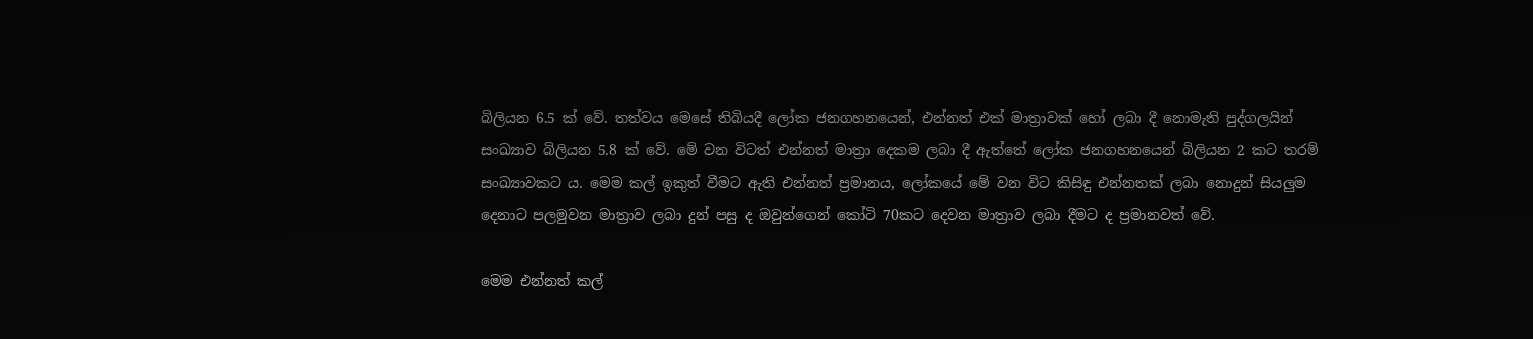බිලියන 6.5 ක් වේ. තත්වය මෙසේ තිබියදී ලෝක ජනගහනයෙන්, එන්නත් එක් මාත්‍රාවක් හෝ ලබා දී නොමැති පුද්ගලයින් සංඛ්‍යාව බිලියන 5.8 ක් වේ. මේ වන විටත් එන්නත් මාත්‍රා දෙකම ලබා දී ඇත්තේ ලෝක ජනගහනයෙන් බිලියන 2 කට තරම් සංඛ්‍යාවකට ය. මෙම කල් ඉකුත් වීමට ඇති එන්නත් ප්‍රමානය, ලෝකයේ මේ වන විට කිසිඳු එන්නතක් ලබා නොදුන් සියලුම දෙනාට පලමුවන මාත්‍රාව ලබා දුන් පසු ද ඔවුන්ගෙන් කෝටි 70කට දෙවන මාත්‍රාව ලබා දීමට ද ප්‍රමානවත් වේ.

මෙම එන්නත් කල්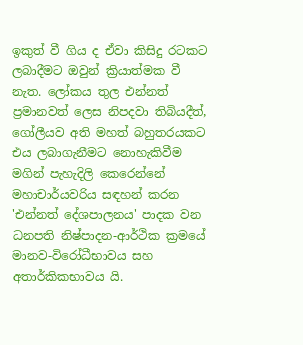ඉකුත් වී ගිය ද ඒවා කිසිදු රටකට ලබාදීමට ඔවුන් ක්‍රියාත්මක වී නැත. ලෝකය තුල එන්නත් ප්‍රමානවත් ලෙස නිපදවා තිබියදීත්, ගෝලීයව අති මහත් බහුතරයකට එය ලබාගැනීමට නොහැකිවීම මගින් පැහැදිලි කෙරෙන්නේ මහාචාර්යවරිය සඳහන් කරන 'එන්නත් දේශපාලනය' පාදක වන ධනපති නිෂ්පාදන-ආර්ථික ක්‍රමයේ මානව-විරෝධීභාවය සහ අතාර්කිකභාවය යි.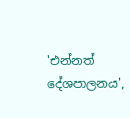'එන්නත් දේශපාලනය',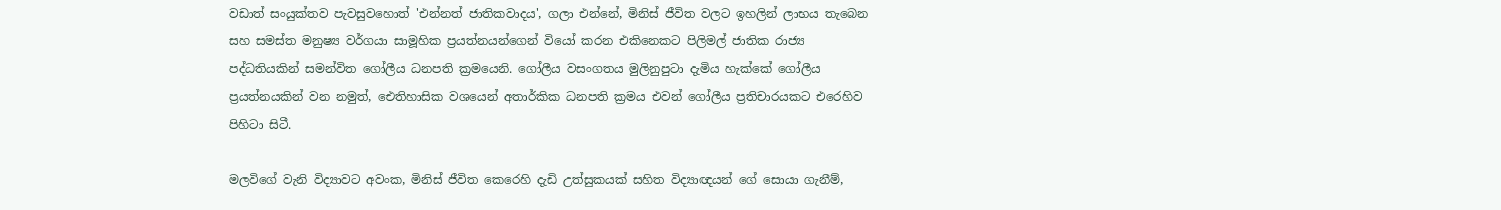වඩාත් සංයුක්තව පැවසුවහොත් 'එන්නත් ජාතිකවාදය', ගලා එන්නේ, මිනිස් ජීවිත වලට ඉහලින් ලාභය තැබෙන සහ සමස්ත මනුෂ්‍ය වර්ගයා සාමූහික ප්‍රයත්නයන්ගෙන් වියෝ කරන එකිනෙකට පිලිමල් ජාතික රාජ්‍ය පද්ධතියකින් සමන්විත ගෝලීය ධනපති ක්‍රමයෙනි. ගෝලීය වසංගතය මුලිනුපුටා දැමිය හැක්කේ ගෝලීය ප්‍රයත්නයකින් වන නමුත්, ඓතිහාසික වශයෙන් අතාර්කික ධනපති ක්‍රමය එවන් ගෝලීය ප්‍රතිචාරයකට එරෙහිව පිහිටා සිටී.

මලවිගේ වැනි විද්‍යාවට අවංක, මිනිස් ජීවිත කෙරෙහි දැඩි උත්සුකයක් සහිත විද්‍යාඥයන් ගේ සොයා ගැනීම්,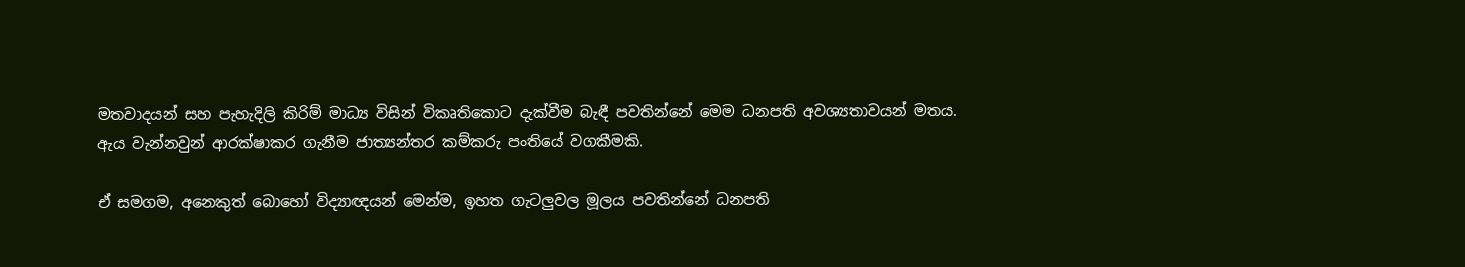මතවාදයන් සහ පැහැදිලි කිරිම් මාධ්‍ය විසින් විකෘතිකොට දැක්වීම බැඳී පවතින්නේ මෙම ධනපති අවශ්‍යතාවයන් මතය. ඇය වැන්නවුන් ආරක්ෂාකර ගැනීම ජාත්‍යන්තර කම්කරු පංතියේ වගකීමකි.

ඒ සමගම, අනෙකුත් බොහෝ විද්‍යාඥයන් මෙන්ම, ඉහත ගැටලුවල මූලය පවතින්නේ ධනපති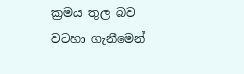ක්‍රමය තුල බව වටහා ගැනීමෙන්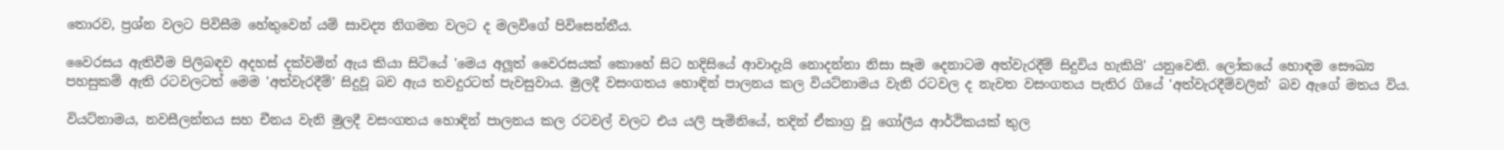තොරව, ප්‍රශ්න වලට පිවිසීම හේතුවෙන් යම් සාවද්‍ය නිගමන වලට ද මලවිගේ පිවිසෙන්නීය.

වෛරසය ඇතිවීම පිලිබඳව අදහස් දක්වමින් ඇය කියා සිටියේ 'මෙය අලූත් වෛරසයක් කොහේ සිට හදිසියේ ආවාදැයි නොදන්නා නිසා සෑම දෙනාටම අත්වැරදීම් සිදුවිය හැකියි' යනුවෙනි. ලෝකයේ හොඳම සෞඛ්‍ය පහසුකම් ඇති රටවලටත් මෙම 'අත්වැරදීම්' සිදුවූ බව ඇය තවදුරටත් පැවසුවාය. මුලදී වසංගතය හොඳින් පාලනය කල වියට්නාමය වැනි රටවල ද නැවත වසංගතය පැතිර ගියේ 'අත්වැරදීම්වලින්' බව ඇගේ මතය විය.

වියට්නාමය, නවසීලන්තය සහ චීනය වැනි මුලදී වසංගතය හොඳින් පාලනය කල රටවල් වලට එය යලි පැමිනියේ, තදින් ඒකාග්‍ර වූ ගෝලීය ආර්ථිකයක් තුල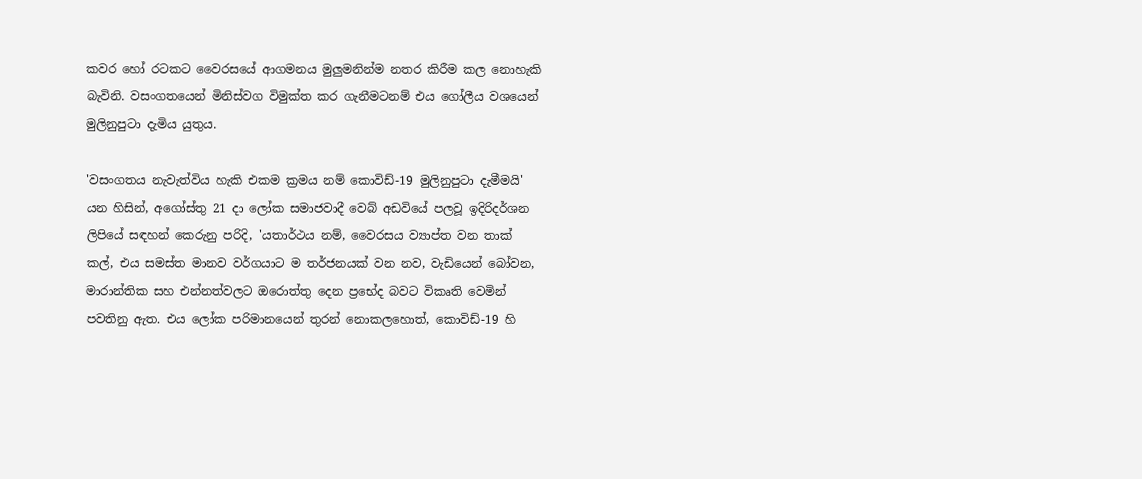කවර හෝ රටකට වෛරසයේ ආගමනය මුලුමනින්ම නතර කිරීම කල නොහැකි බැවිනි. වසංගතයෙන් මිනිස්වග විමුක්ත කර ගැනීමටනම් එය ගෝලීය වශයෙන් මුලිනුපුටා දැමිය යුතුය.

'වසංගතය නැවැත්විය හැකි එකම ක්‍රමය නම් කොවිඩ්-19 මුලිනුපුටා දැමීමයි' යන හිසින්, අගෝස්තු 21 දා ලෝක සමාජවාදී වෙබ් අඩවියේ පලවූ ඉදිරිදර්ශන ලිපියේ සඳහන් කෙරුනු පරිදි, 'යතාර්ථය නම්, වෛරසය ව්‍යාප්ත වන තාක් කල්, එය සමස්ත මානව වර්ගයාට ම තර්ජනයක් වන නව, වැඩියෙන් බෝවන, මාරාන්තික සහ එන්නත්වලට ඔරොත්තු දෙන ප්‍රභේද බවට විකෘති වෙමින් පවතිනු ඇත. එය ලෝක පරිමානයෙන් තුරන් නොකලහොත්, කොවිඩ්-19 හි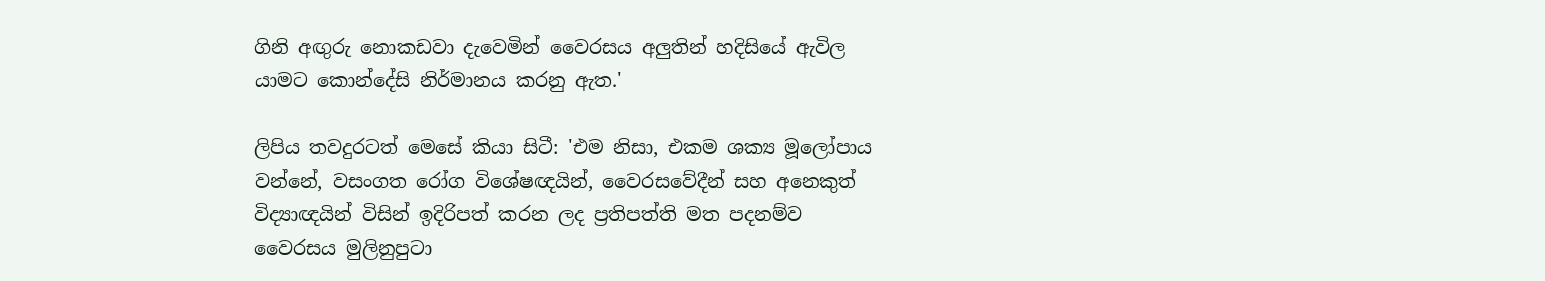ගිනි අඟුරු නොකඩවා දැවෙමින් වෛරසය අලුතින් හදිසියේ ඇවිල යාමට කොන්දේසි නිර්මානය කරනු ඇත.'

ලිපිය තවදුරටත් මෙසේ කියා සිටී: 'එම නිසා, එකම ශක්‍ය මූලෝපාය වන්නේ, වසංගත රෝග විශේෂඥයින්, වෛරසවේදීන් සහ අනෙකුත් විද්‍යාඥයින් විසින් ඉදිරිපත් කරන ලද ප්‍රතිපත්ති මත පදනම්ව වෛරසය මුලිනුපුටා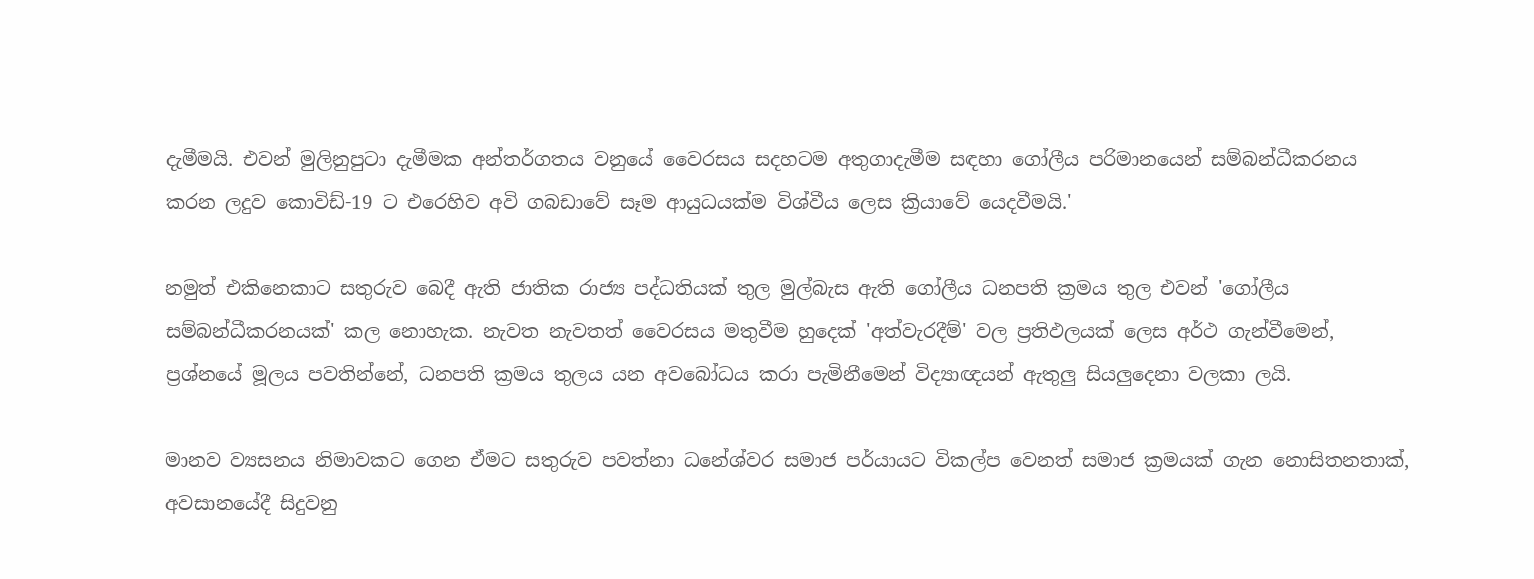දැමීමයි. එවන් මුලිනුපුටා දැමීමක අන්තර්ගතය වනුයේ වෛරසය සදහටම අතුගාදැමීම සඳහා ගෝලීය පරිමානයෙන් සම්බන්ධීකරනය කරන ලදුව කොවිඩ්-19 ට එරෙහිව අවි ගබඩාවේ සෑම ආයුධයක්ම විශ්වීය ලෙස ක්‍රියාවේ යෙදවීමයි.'

නමුත් එකිනෙකාට සතුරුව බෙදී ඇති ජාතික රාජ්‍ය පද්ධතියක් තුල මුල්බැස ඇති ගෝලීය ධනපති ක්‍රමය තුල එවන් 'ගෝලීය සම්බන්ධීකරනයක්' කල නොහැක. නැවත නැවතත් වෛරසය මතුවීම හුදෙක් 'අත්වැරදීම්' වල ප්‍රතිඵලයක් ලෙස අර්ථ ගැන්වීමෙන්, ප්‍රශ්නයේ මූලය පවතින්නේ, ධනපති ක්‍රමය තුලය යන අවබෝධය කරා පැමිනීමෙන් විද්‍යාඥයන් ඇතුලු සියලුදෙනා වලකා ලයි.

මානව ව්‍යසනය නිමාවකට ගෙන ඒමට සතුරුව පවත්නා ධනේශ්වර සමාජ පර්යායට විකල්ප වෙනත් සමාජ ක්‍රමයක් ගැන නොසිතනතාක්, අවසානයේදී සිදුවනු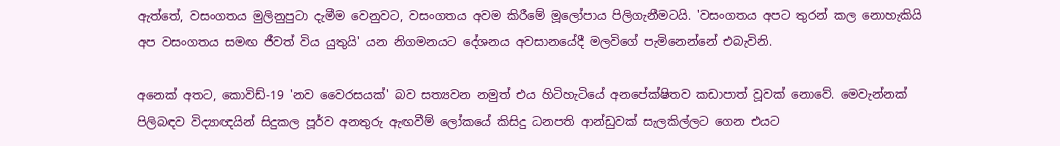ඇත්තේ, වසංගතය මුලිනුපුටා දැමීම වෙනුවට, වසංගතය අවම කිරීමේ මූලෝපාය පිලිගැනීමටයි. 'වසංගතය අපට තුරන් කල නොහැකියි අප වසංගතය සමඟ ජීවත් විය යුතුයි' යන නිගමනයට දේශනය අවසානයේදී මලවිගේ පැමිනෙන්නේ එබැවිනි.

අනෙක් අතට, කොවිඩ්-19 'නව වෛරසයක්' බව සත්‍යවන නමුත් එය හිටිහැටියේ අනපේක්ෂිතව කඩාපාත් වූවක් නොවේ. මෙවැන්නක් පිලිබඳව විද්‍යාඥයින් සිදුකල පූර්ව අනතුරු ඇඟවීම් ලෝකයේ කිසිදු ධනපති ආන්ඩුවක් සැලකිල්ලට ගෙන එයට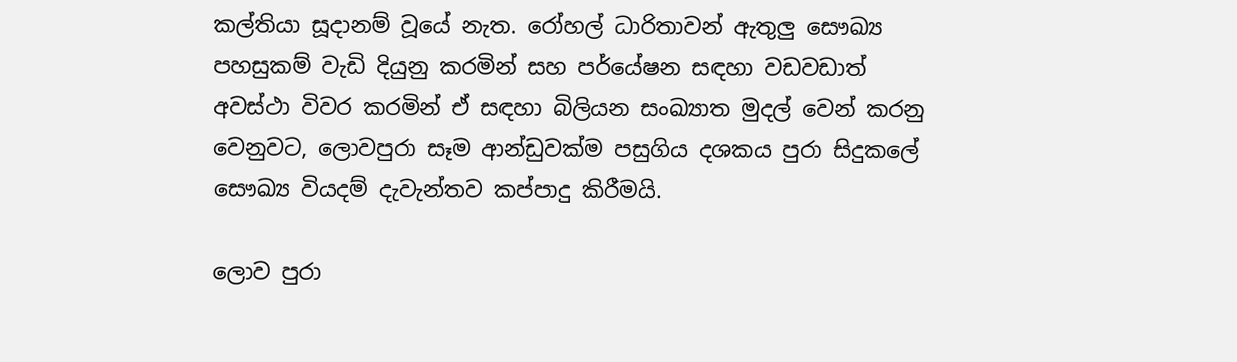කල්තියා සූදානම් වූයේ නැත. රෝහල් ධාරිතාවන් ඇතුලු සෞඛ්‍ය පහසුකම් වැඩි දියුනු කරමින් සහ පර්යේෂන සඳහා වඩවඩාත් අවස්ථා විවර කරමින් ඒ සඳහා බිලියන සංඛ්‍යාත මුදල් වෙන් කරනු වෙනුවට, ලොවපුරා සෑම ආන්ඩුවක්ම පසුගිය දශකය පුරා සිදුකලේ සෞඛ්‍ය වියදම් දැවැන්තව කප්පාදු කිරීමයි.

ලොව පුරා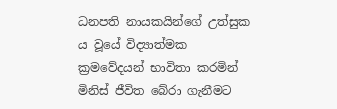ධනපති නායකයින්ගේ උත්සුක ය වූයේ විද්‍යාත්මක ක්‍රමවේදයන් භාවිතා කරමින් මිනිස් ජීවිත බේරා ගැනීමට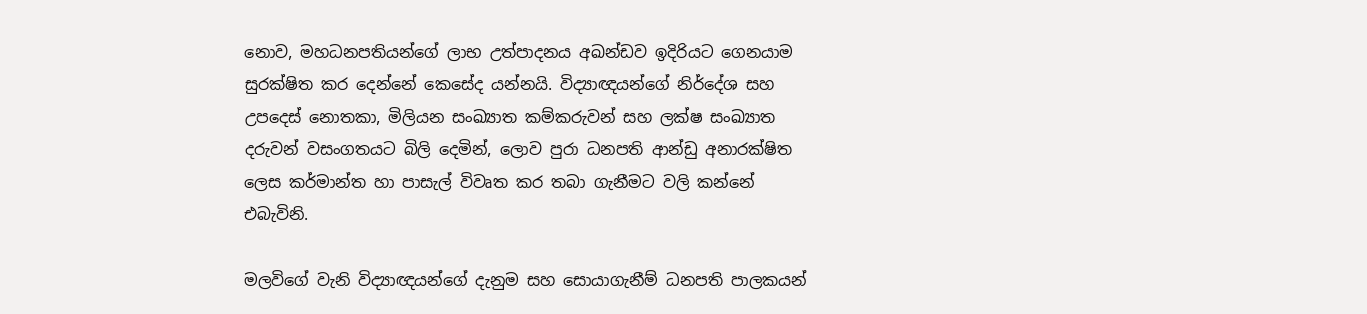නොව, මහධනපතියන්ගේ ලාභ උත්පාදනය අඛන්ඩව ඉදිරියට ගෙනයාම සුරක්ෂිත කර දෙන්නේ කෙසේද යන්නයි. විද්‍යාඥයන්ගේ නිර්දේශ සහ උපදෙස් නොතකා, මිලියන සංඛ්‍යාත කම්කරුවන් සහ ලක්ෂ සංඛ්‍යාත දරුවන් වසංගතයට බිලි දෙමින්, ලොව පුරා ධනපති ආන්ඩු අනාරක්ෂිත ලෙස කර්මාන්ත හා පාසැල් විවෘත කර තබා ගැනීමට වලි කන්නේ එබැවිනි.

මලවිගේ වැනි විද්‍යාඥයන්ගේ දැනුම සහ සොයාගැනීම් ධනපති පාලකයන්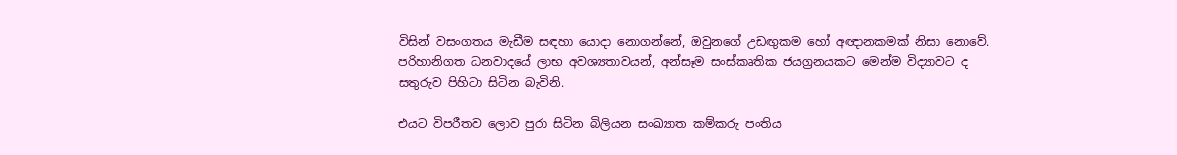විසින් වසංගතය මැඩීම සඳහා යොදා නොගන්නේ, ඔවුනගේ උඩඟුකම හෝ අඥානකමක් නිසා නොවේ. පරිහානිගත ධනවාදයේ ලාභ අවශ්‍යතාවයන්, අන්සෑම සංස්කෘතික ජයග්‍ර‍නයකට මෙන්ම විද්‍යාවට ද සතුරුව පිහිටා සිටින බැවිනි.

එයට විපරීතව ලොව පුරා සිටින බිලියන සංඛ්‍යාත කම්කරු පංතිය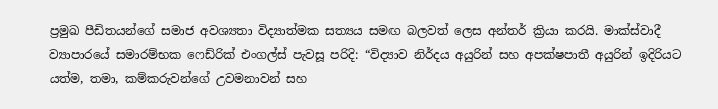ප්‍රමුඛ පීඩිතයන්ගේ සමාජ අවශ්‍යතා විද්‍යාත්මක සත්‍යය සමඟ බලවත් ලෙස අන්තර් ක්‍රියා කරයි. මාක්ස්වාදී ව්‍යාපාරයේ සමාරම්භක ෆෙඩ්රික් එංගල්ස් පැවසූ පරිදි: “විද්‍යාව නිර්දය අයුරින් සහ අපක්ෂපාතී අයුරින් ඉදිරියට යත්ම, තමා, කම්කරුවන්ගේ උවමනාවන් සහ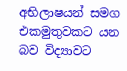අභිලාෂයන් සමග එකමුතුවකට යන බව විද්‍යාවට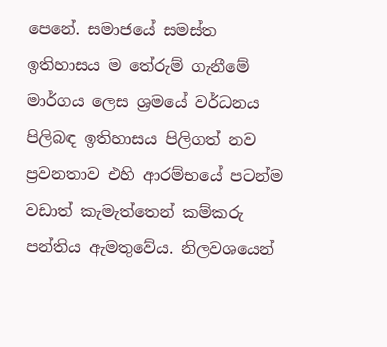පෙනේ. සමාජයේ සමස්ත ඉතිහාසය ම තේරුම් ගැනීමේ මාර්ගය ලෙස ශ්‍රමයේ වර්ධනය පිලිබඳ ඉතිහාසය පිලිගත් නව ප්‍රවනතාව එහි ආරම්භයේ පටන්ම වඩාත් කැමැත්තෙන් කම්කරු පන්තිය ඇමතුවේය. නිලවශයෙන්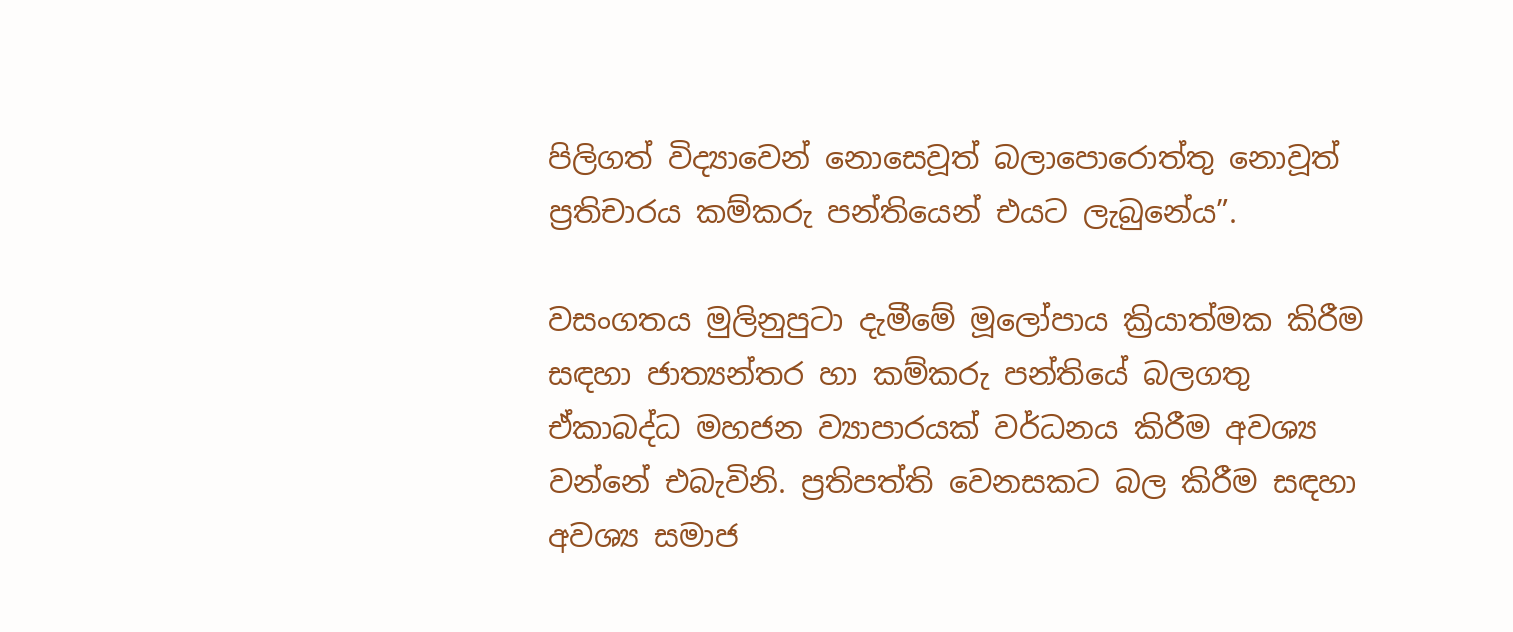පිලිගත් විද්‍යාවෙන් නොසෙවූත් බලාපොරොත්තු නොවූත් ප්‍රතිචාරය කම්කරු පන්තියෙන් එයට ලැබුනේය”.

වසංගතය මුලිනුපුටා දැමීමේ මූලෝපාය ක්‍රියාත්මක කිරීම සඳහා ජාත්‍යන්තර හා කම්කරු පන්තියේ බලගතු ඒකාබද්ධ මහජන ව්‍යාපාරයක් වර්ධනය කිරීම අවශ්‍ය වන්නේ එබැවිනි. ප්‍රතිපත්ති වෙනසකට බල කිරීම සඳහා අවශ්‍ය සමාජ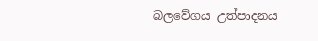බලවේගය උත්පාදනය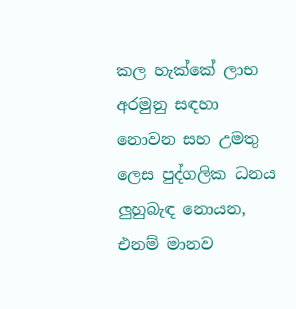කල හැක්කේ ලාභ අරමුනු සඳහා නොවන සහ උමතු ලෙස පුද්ගලික ධනය ලුහුබැඳ නොයන, එනම් මානව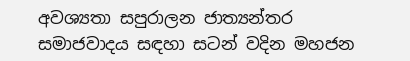අවශ්‍යතා සපුරාලන ජාත්‍යන්තර සමාජවාදය සඳහා සටන් වදින මහජන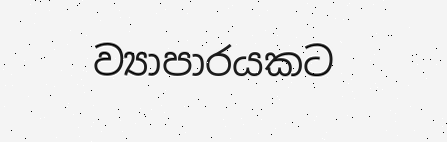ව්‍යාපාරයකට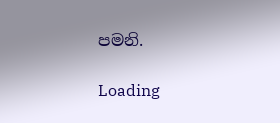පමනි.

Loading